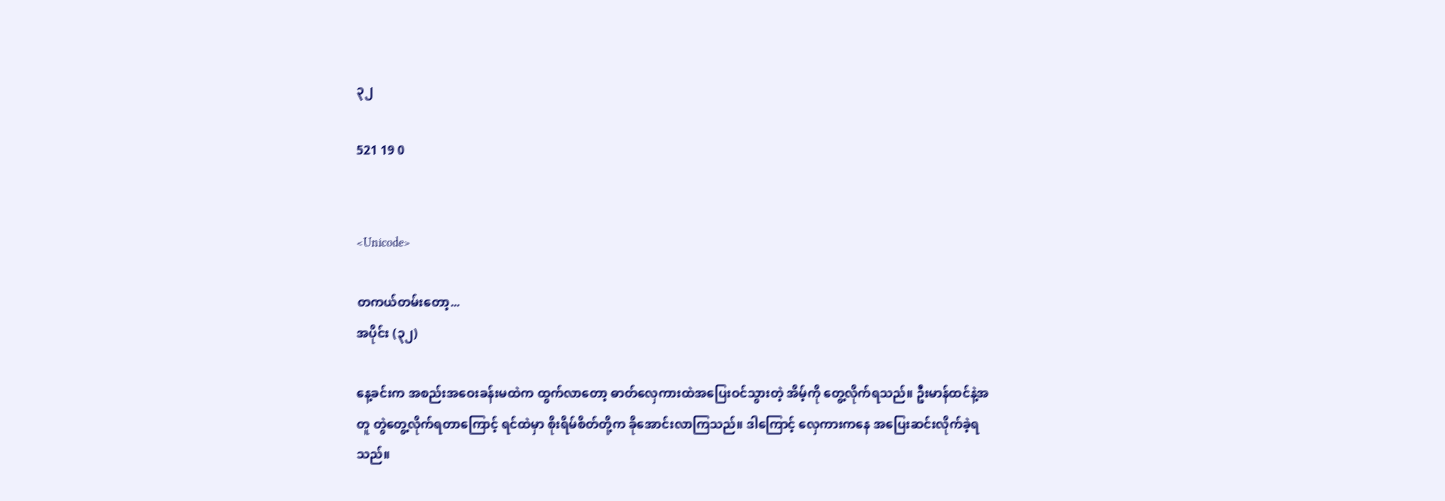၃၂

521 19 0


<Unicode>

တကယ်တမ်းတော့...
အပိုင်း (၃၂)

နေ့ခင်းက အစည်းအဝေးခန်းမထဲက ထွက်လာတော့ ဓာတ်လှေကားထဲအပြေးဝင်သွားတဲ့ အိမ့်ကို တွေ့လိုက်ရသည်။ ဦးမာန်ထင်နဲ့အတူ တွဲတွေ့လိုက်ရတာကြောင့် ရင်ထဲမှာ စိုးရိမ်စိတ်တို့က ခိုအောင်းလာကြသည်။ ဒါကြောင့် လှေကားကနေ အပြေးဆင်းလိုက်ခဲ့ရသည်။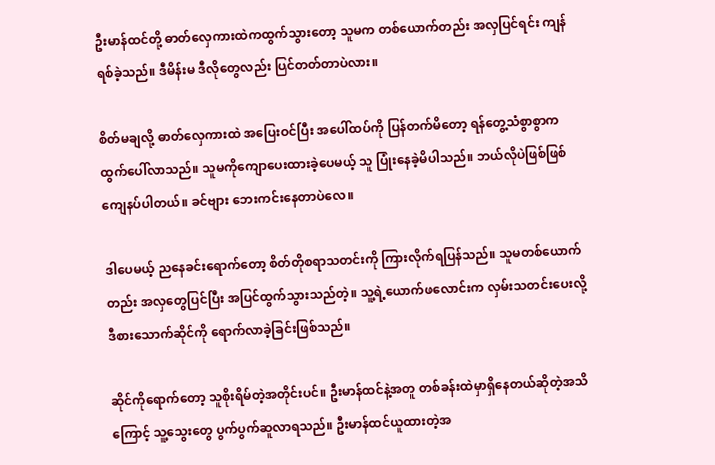ဦးမာန်ထင်တို့ ဓာတ်လှေကားထဲကထွက်သွားတော့ သူမက တစ်ယောက်တည်း အလှပြင်ရင်း ကျန်ရစ်ခဲ့သည်။ ဒီမိန်းမ ဒီလိုတွေလည်း ပြင်တတ်တာပဲလား။

စိတ်မချလို့ ဓာတ်လှေကားထဲ အပြေးဝင်ပြီး အပေါ်ထပ်ကို ပြန်တက်မိတော့ ရန်တွေ့သံစွာစွာက ထွက်ပေါ်လာသည်။ သူမကိုကျောပေးထားခဲ့ပေမယ့် သူ ပြုံးနေခဲ့မိပါသည်။ ဘယ်လိုပဲဖြစ်ဖြစ် ကျေနပ်ပါတယ်။ ခင်ဗျား ဘေးကင်းနေတာပဲလေ။

ဒါပေမယ့် ညနေခင်းရောက်တော့ စိတ်တိုစရာသတင်းကို ကြားလိုက်ရပြန်သည်။ သူမတစ်ယောက်တည်း အလှတွေပြင်ပြီး အပြင်ထွက်သွားသည်တဲ့။ သူ့ရဲ့ယောက်ဖလောင်းက လှမ်းသတင်းပေးလို့ ဒီစားသောက်ဆိုင်ကို ရောက်လာခဲ့ခြင်းဖြစ်သည်။

ဆိုင်ကိုရောက်တော့ သူစိုးရိမ်တဲ့အတိုင်းပင်။ ဦးမာန်ထင်နဲ့အတူ တစ်ခန်းထဲမှာရှိနေတယ်ဆိုတဲ့အသိကြောင့် သူ့သွေးတွေ ပွက်ပွက်ဆူလာရသည်။ ဦးမာန်ထင်ယူထားတဲ့အ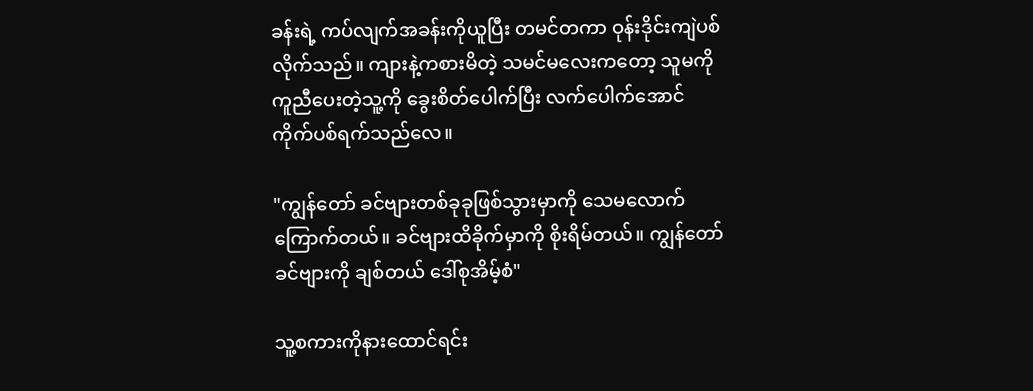ခန်းရဲ့ ကပ်လျက်အခန်းကိုယူပြီး တမင်တကာ ဝုန်းဒိုင်းကျဲပစ်လိုက်သည်။ ကျားနဲ့ကစားမိတဲ့ သမင်မလေးကတော့ သူမကိုကူညီပေးတဲ့သူ့ကို ခွေးစိတ်ပေါက်ပြီး လက်ပေါက်အောင် ကိုက်ပစ်ရက်သည်လေ။

"ကျွန်တော် ခင်ဗျားတစ်ခုခုဖြစ်သွားမှာကို သေမလောက်ကြောက်တယ်။ ခင်ဗျားထိခိုက်မှာကို စိုးရိမ်တယ်။ ကျွန်တော် ခင်ဗျားကို ချစ်တယ် ဒေါ်စုအိမ့်စံ"

သူ့စကားကိုနားထောင်ရင်း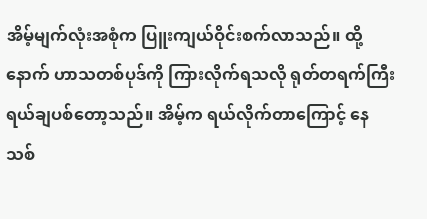အိမ့်မျက်လုံးအစုံက ပြူးကျယ်ဝိုင်းစက်လာသည်။ ထို့နောက် ဟာသတစ်ပုဒ်ကို ကြားလိုက်ရသလို ရုတ်တရက်ကြီး ရယ်ချပစ်တော့သည်။ အိမ့်က ရယ်လိုက်တာကြောင့် နေသစ်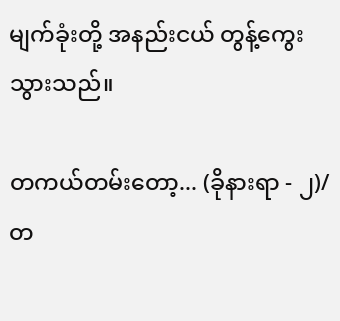မျက်ခုံးတို့ အနည်းငယ် တွန့်ကွေးသွားသည်။

တကယ်တမ်းတော့... (ခိုနားရာ - ၂)/တ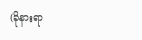(ခိုနားရာ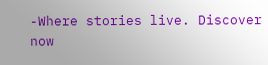-Where stories live. Discover now